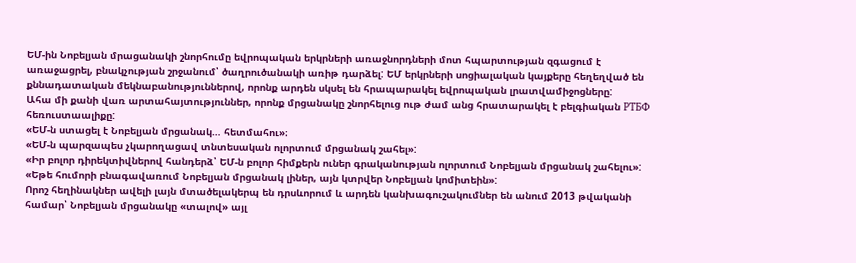ԵՄ-ին Նոբելյան մրացանակի շնորհումը եվրոպական երկրների առաջնորդների մոտ հպարտության զգացում է առաջացրել, բնակչության շրջանում՝ ծաղրուծանակի առիթ դարձել: ԵՄ երկրների սոցիալական կայքերը հեղեղված են քննադատական մեկնաբանություններով, որոնք արդեն սկսել են հրապարակել եվրոպական լրատվամիջոցները:
Ահա մի քանի վառ արտահայտություններ, որոնք մրցանակը շնորհելուց ութ ժամ անց հրատարակել է բելգիական РТБФ հեռուստաալիքը:
«ԵՄ-ն ստացել է Նոբելյան մրցանակ… հետմահու»։
«ԵՄ-ն պարզապես չկարողացավ տնտեսական ոլորտում մրցանակ շահել»:
«Իր բոլոր դիրեկտիվներով հանդերձ՝ ԵՄ-ն բոլոր հիմքերն ուներ գրականության ոլորտում Նոբելյան մրցանակ շահելու»:
«Եթե հումորի բնագավառում Նոբելյան մրցանակ լիներ, այն կտրվեր Նոբելյան կոմիտեին»:
Որոշ հեղինակներ ավելի լայն մտածելակերպ են դրսևորում և արդեն կանխագուշակումներ են անում 2013 թվականի համար՝ Նոբելյան մրցանակը «տալով» այլ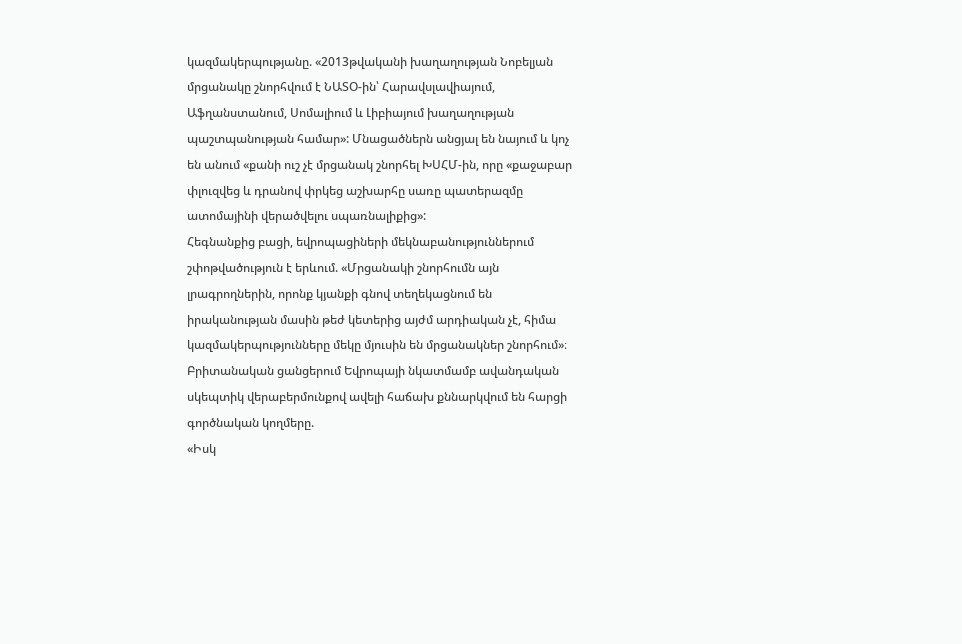կազմակերպությանը. «2013թվականի խաղաղության Նոբելյան մրցանակը շնորհվում է ՆԱՏՕ-ին՝ Հարավսլավիայում, Աֆղանստանում, Սոմալիում և Լիբիայում խաղաղության պաշտպանության համար»: Մնացածներն անցյալ են նայում և կոչ են անում «քանի ուշ չէ մրցանակ շնորհել ԽՍՀՄ-ին, որը «քաջաբար փլուզվեց և դրանով փրկեց աշխարհը սառը պատերազմը ատոմայինի վերածվելու սպառնալիքից»:
Հեգնանքից բացի, եվրոպացիների մեկնաբանություններում շփոթվածություն է երևում. «Մրցանակի շնորհումն այն լրագրողներին, որոնք կյանքի գնով տեղեկացնում են իրականության մասին թեժ կետերից այժմ արդիական չէ, հիմա կազմակերպությունները մեկը մյուսին են մրցանակներ շնորհում»։
Բրիտանական ցանցերում Եվրոպայի նկատմամբ ավանդական սկեպտիկ վերաբերմունքով ավելի հաճախ քննարկվում են հարցի գործնական կողմերը.
«Իսկ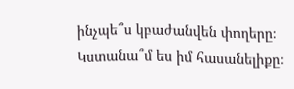ինչպե՞ս կբաժանվեն փողերը։ Կստանա՞մ ես իմ հասանելիքը։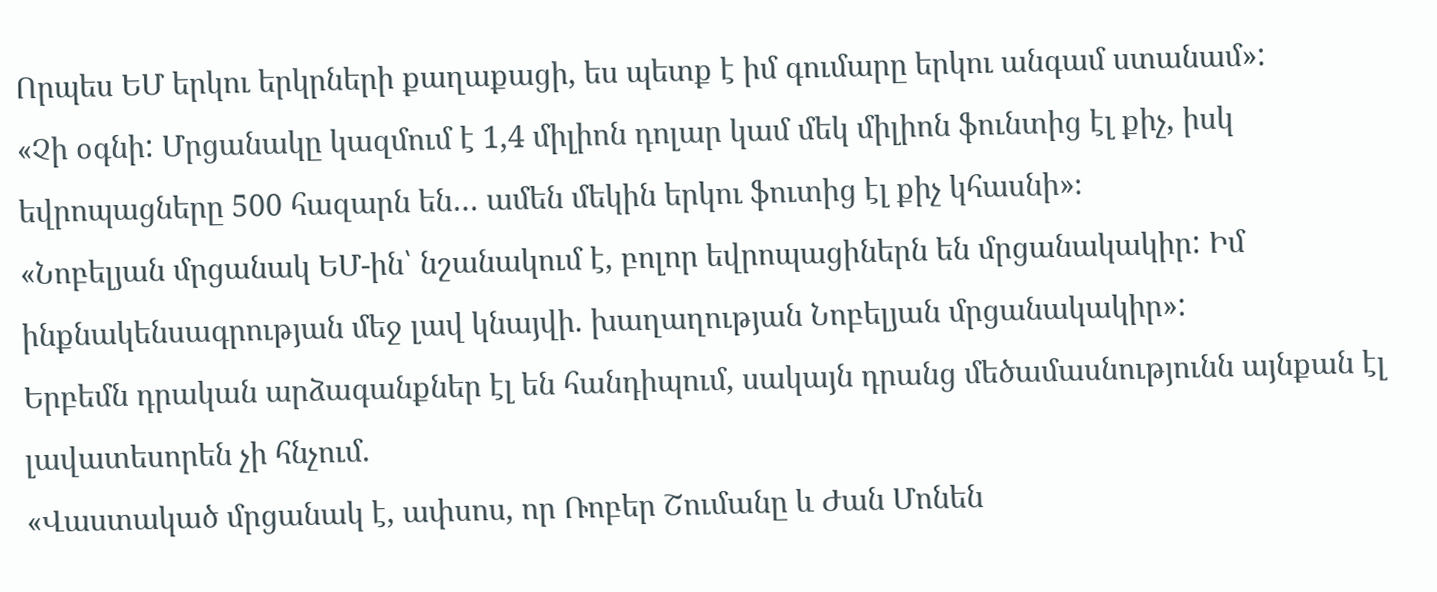Որպես ԵՄ երկու երկրների քաղաքացի, ես պետք է իմ գումարը երկու անգամ ստանամ»:
«Չի օգնի: Մրցանակը կազմում է 1,4 միլիոն դոլար կամ մեկ միլիոն ֆունտից էլ քիչ, իսկ եվրոպացները 500 հազարն են… ամեն մեկին երկու ֆուտից էլ քիչ կհասնի»։
«Նոբելյան մրցանակ ԵՄ-ին՝ նշանակում է, բոլոր եվրոպացիներն են մրցանակակիր: Իմ ինքնակենսագրության մեջ լավ կնայվի. խաղաղության Նոբելյան մրցանակակիր»:
Երբեմն դրական արձագանքներ էլ են հանդիպում, սակայն դրանց մեծամասնությունն այնքան էլ լավատեսորեն չի հնչում.
«Վաստակած մրցանակ է, ափսոս, որ Ռոբեր Շումանը և Ժան Մոնեն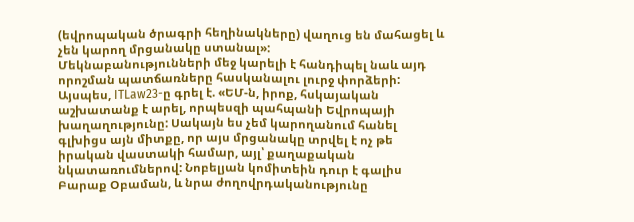(եվրոպական ծրագրի հեղինակները) վաղուց են մահացել և չեն կարող մրցանակը ստանալ»:
Մեկնաբանությունների մեջ կարելի է հանդիպել նաև այդ որոշման պատճառները հասկանալու լուրջ փորձերի: Այսպես, ITLaw23-ը գրել է. «ԵՄ-ն, իրոք, հսկայական աշխատանք է արել, որպեսզի պահպանի Եվրոպայի խաղաղությունը: Սակայն ես չեմ կարողանում հանել գլխիցս այն միտքը, որ այս մրցանակը տրվել է ոչ թե իրական վաստակի համար, այլ՝ քաղաքական նկատառումներով: Նոբելյան կոմիտեին դուր է գալիս Բարաք Օբաման, և նրա ժողովրդականությունը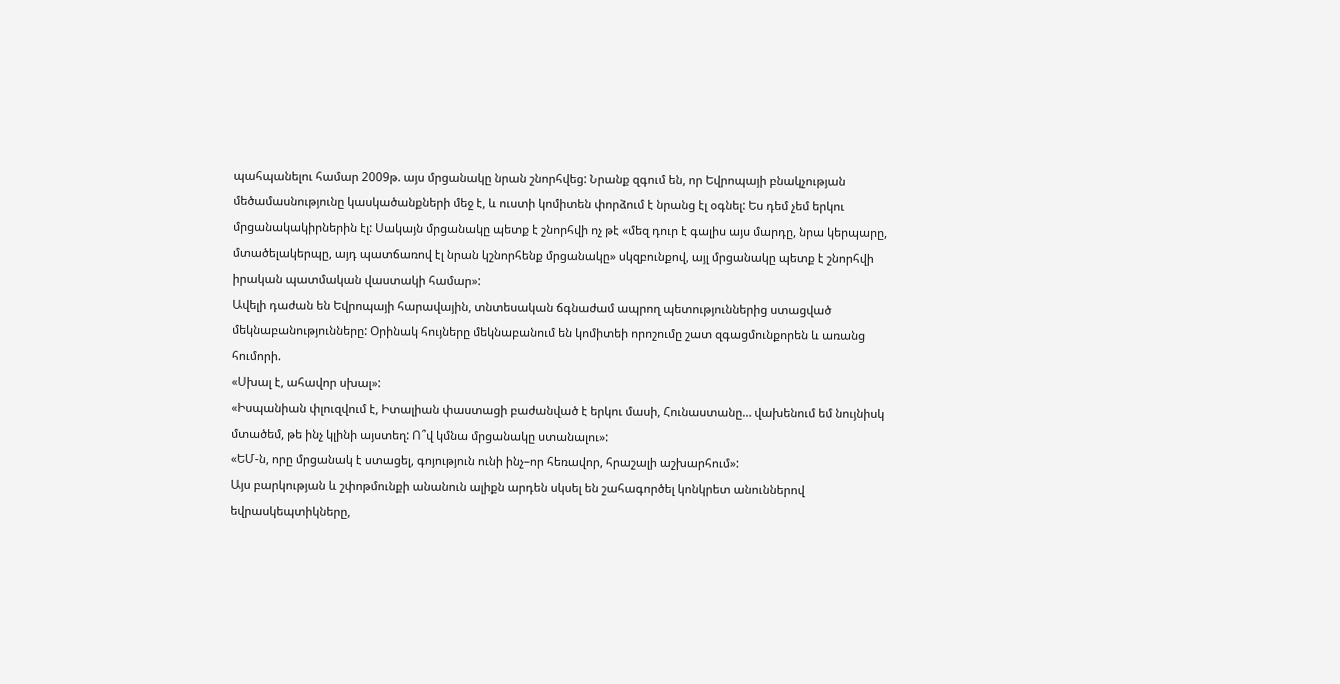պահպանելու համար 2009թ. այս մրցանակը նրան շնորհվեց: Նրանք զգում են, որ Եվրոպայի բնակչության մեծամասնությունը կասկածանքների մեջ է, և ուստի կոմիտեն փորձում է նրանց էլ օգնել: Ես դեմ չեմ երկու մրցանակակիրներին էլ: Սակայն մրցանակը պետք է շնորհվի ոչ թէ «մեզ դուր է գալիս այս մարդը, նրա կերպարը, մտածելակերպը, այդ պատճառով էլ նրան կշնորհենք մրցանակը» սկզբունքով, այլ մրցանակը պետք է շնորհվի իրական պատմական վաստակի համար»:
Ավելի դաժան են Եվրոպայի հարավային, տնտեսական ճգնաժամ ապրող պետություններից ստացված մեկնաբանությունները: Օրինակ հույները մեկնաբանում են կոմիտեի որոշումը շատ զգացմունքորեն և առանց հումորի.
«Սխալ է, ահավոր սխալ»:
«Իսպանիան փլուզվում է, Իտալիան փաստացի բաժանված է երկու մասի, Հունաստանը… վախենում եմ նույնիսկ մտածեմ, թե ինչ կլինի այստեղ: Ո՞վ կմնա մրցանակը ստանալու»:
«ԵՄ-ն, որը մրցանակ է ստացել, գոյություն ունի ինչ–որ հեռավոր, հրաշալի աշխարհում»:
Այս բարկության և շփոթմունքի անանուն ալիքն արդեն սկսել են շահագործել կոնկրետ անուններով եվրասկեպտիկները,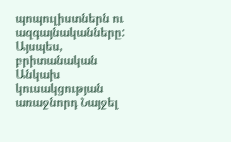պոպուլիստներն ու ազգայնականները: Այսպես, բրիտանական Անկախ կուսակցության առաջնորդ Նայջել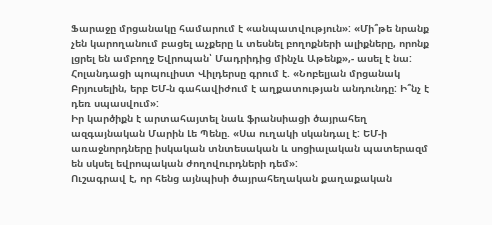Ֆարաջը մրցանակը համարում է «անպատվություն»: «Մի՞թե նրանք չեն կարողանում բացել աչքերը և տեսնել բողոքների ալիքները, որոնք լցրել են ամբողջ Եվրոպան՝ Մադրիդից մինչև Աթենք»,- ասել է նա: Հոլանդացի պոպուլիստ Վիլդերսը գրում է. «Նոբելյան մրցանակ Բրյուսելին, երբ ԵՄ-ն գահավիժում է աղքատության անդունդը: Ի՞նչ է դեռ սպասվում»:
Իր կարծիքն է արտահայտել նաև ֆրանսիացի ծայրահեղ ազգայնական Մարին Լե Պենը. «Սա ուղակի սկանդալ է: ԵՄ-ի առաջնորդները իսկական տնտեսական և սոցիալական պատերազմ են սկսել եվրոպական ժողովուրդների դեմ»:
Ուշագրավ է, որ հենց այնպիսի ծայրահեղական քաղաքական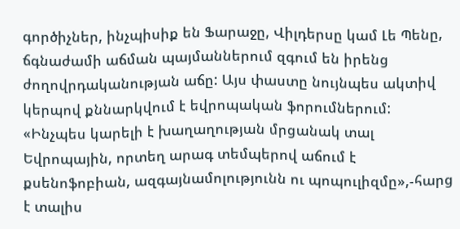գործիչներ, ինչպիսիք են Ֆարաջը, Վիլդերսը կամ Լե Պենը, ճգնաժամի աճման պայմաններում զգում են իրենց ժողովրդականության աճը: Այս փաստը նույնպես ակտիվ կերպով քննարկվում է եվրոպական ֆորումներում:
«Ինչպես կարելի է խաղաղության մրցանակ տալ Եվրոպային, որտեղ արագ տեմպերով աճում է քսենոֆոբիան, ազգայնամոլությունն ու պոպուլիզմը»,-հարց է տալիս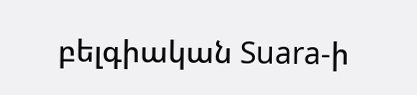բելգիական Suara-ի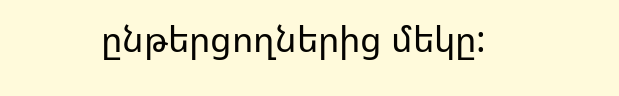ընթերցողներից մեկը: